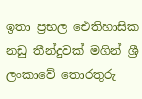ඉතා ප්‍රභල ඓතිහාසික නඩු තීන්දුවක් මගින් ශ්‍රී ලංකාවේ තොරතුරු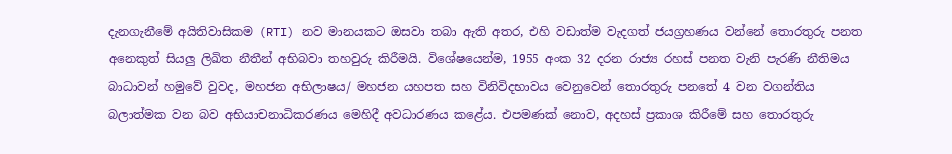දැනගැනීමේ අයිතිවාසිකම (RTI) නව මානයකට ඔසවා තබා ඇති අතර, එහි වඩාත්ම වැදගත් ජයග්‍රහණය වන්නේ තොරතුරු පනත අනෙකුත් සියලු ලිඛිත නීතීන් අභිබවා තහවුරු කිරීමයි. විශේෂයෙන්ම, 1955 අංක 32 දරන රාජ්‍ය රහස් පනත වැනි පැරණි නීතිමය බාධාවන් හමුවේ වුවද, මහජන අභිලාෂය/ මහජන යහපත සහ විනිවිදභාවය වෙනුවෙන් තොරතුරු පනතේ 4 වන වගන්තිය බලාත්මක වන බව අභියාචනාධිකරණය මෙහිදී අවධාරණය කළේය. එපමණක් නොව, අදහස් ප්‍රකාශ කිරීමේ සහ තොරතුරු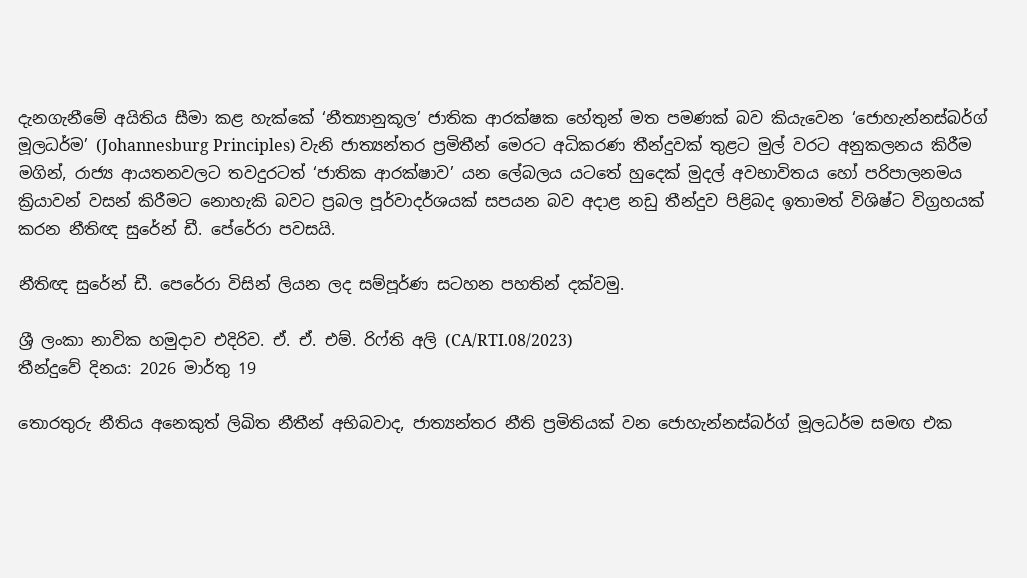දැනගැනීමේ අයිතිය සීමා කළ හැක්කේ ‘නීත්‍යානුකූල’ ජාතික ආරක්ෂක හේතුන් මත පමණක් බව කියැවෙන ‘ජොහැන්නස්බර්ග් මූලධර්ම’ (Johannesburg Principles) වැනි ජාත්‍යන්තර ප්‍රමිතීන් මෙරට අධිකරණ තීන්දුවක් තුළට මුල් වරට අනුකලනය කිරීම මගින්, රාජ්‍ය ආයතනවලට තවදුරටත් ‘ජාතික ආරක්ෂාව’ යන ලේබලය යටතේ හුදෙක් මුදල් අවභාවිතය හෝ පරිපාලනමය ක්‍රියාවන් වසන් කිරීමට නොහැකි බවට ප්‍රබල පූර්වාදර්ශයක් සපයන බව අදාළ නඩු තීන්දුව පිළිබද ඉතාමත් විශිෂ්ට විග්‍රහයක් කරන නීතිඥ සුරේන් ඩී. පේරේරා පවසයි.

නීතිඥ සුරේන් ඩී. පෙරේරා විසින් ලියන ලද සම්පූර්ණ සටහන පහතින් දක්වමු.

ශ්‍රී ලංකා නාවික හමුදාව එදිරිව. ඒ. ඒ. එම්. රිෆ්ති අලි (CA/RTI.08/2023)
තීන්දුවේ දිනය: 2026 මාර්තු 19

තොරතුරු නීතිය අනෙකුත් ලිඛිත නීතීන් අභිබවාද, ජාත්‍යන්තර නීති ප්‍රමිතියක් වන ජොහැන්නස්බර්ග් මූලධර්ම සමඟ එක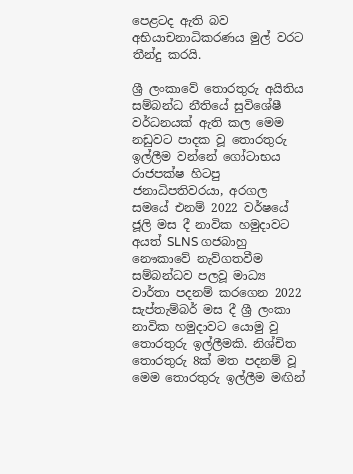පෙළටද ඇති බව අභියාචනාධිකරණය මුල් වරට තීන්දු කරයි.

ශ්‍රී ලංකාවේ තොරතුරු අයිතිය සම්බන්ධ නීතියේ සුවිශේෂී වර්ධනයක් ඇති කල මෙම නඩුවට පාදක වූ තොරතුරු ඉල්ලීම වන්නේ ගෝටාභය රාජපක්ෂ හිටපු ජනාධිපතිවරයා, අරගල සමයේ එනම් 2022 වර්ෂයේ ජූලි මස දී නාවික හමුදාවට අයත් SLNS ගජබාහු නෞකාවේ නැව්ගතවීම සම්බන්ධව පලවූ මාධ්‍ය වාර්තා පදනම් කරගෙන 2022 සැප්තැම්බර් මස දී ශ්‍රී ලංකා නාවික හමුදාවට යොමු වු තොරතුරු ඉල්ලීමකි. නිශ්චිත තොරතුරු 8ක් මත පදනම් වූ මෙම තොරතුරු ඉල්ලීම මඟින්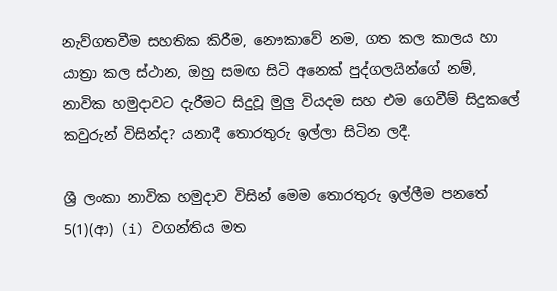නැව්ගතවීම සහතික කිරීම, නෞකාවේ නම, ගත කල කාලය හා යාත්‍රා කල ස්ථාන, ඔහු සමඟ සිටි අනෙක් පුද්ගලයින්ගේ නම්, නාවික හමුදාවට දැරීමට සිදුවූ මුලු වියදම සහ එම ගෙවීම් සිදුකලේ කවුරුන් විසින්ද? යනාදී තොරතුරු ඉල්ලා සිටින ලදී.

ශ්‍රී ලංකා නාවික හමුදාව විසින් මෙම තොරතුරු ඉල්ලීම පනතේ 5(1)(ආ) (i) වගන්තිය මත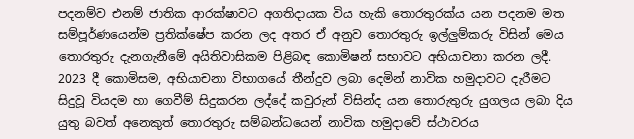පදනම්ව එනම් ජාතික ආරක්ෂාවට අගතිදායක විය හැකි තොරතුරක්ය යන පදනම මත සම්පූර්ණයෙන්ම ප්‍රතික්ෂේප කරන ලද අතර ඒ අනුව තොරතුරු ඉල්ලුම්කරු විසින් මෙය තොරතුරු දැනගැනීමේ අයිතිවාසිකම පිළිබඳ කොමිෂන් සභාවට අභියාචනා කරන ලදී. 2023 දී කොමිසම, අභියාචනා විභාගයේ තීන්දුව ලබා දෙමින් නාවික හමුදාවට දැරීමට සිදුවූ වියදම හා ගෙවීම් සිදුකරන ලද්දේ කවුරුන් විසින්ද යන තොරුතුරු යුගලය ලබා දිය යුතු බවත් අනෙකුත් තොරතුරු සම්බන්ධයෙන් නාවික හමුදාවේ ස්ථාවරය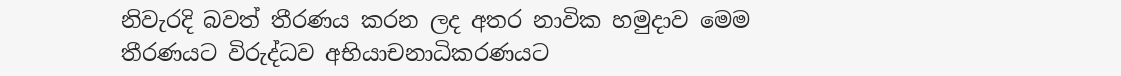නිවැරදි බවත් තීරණය කරන ලද අතර නාවික හමුදාව මෙම තීරණයට විරුද්ධව අභියාචනාධිකරණයට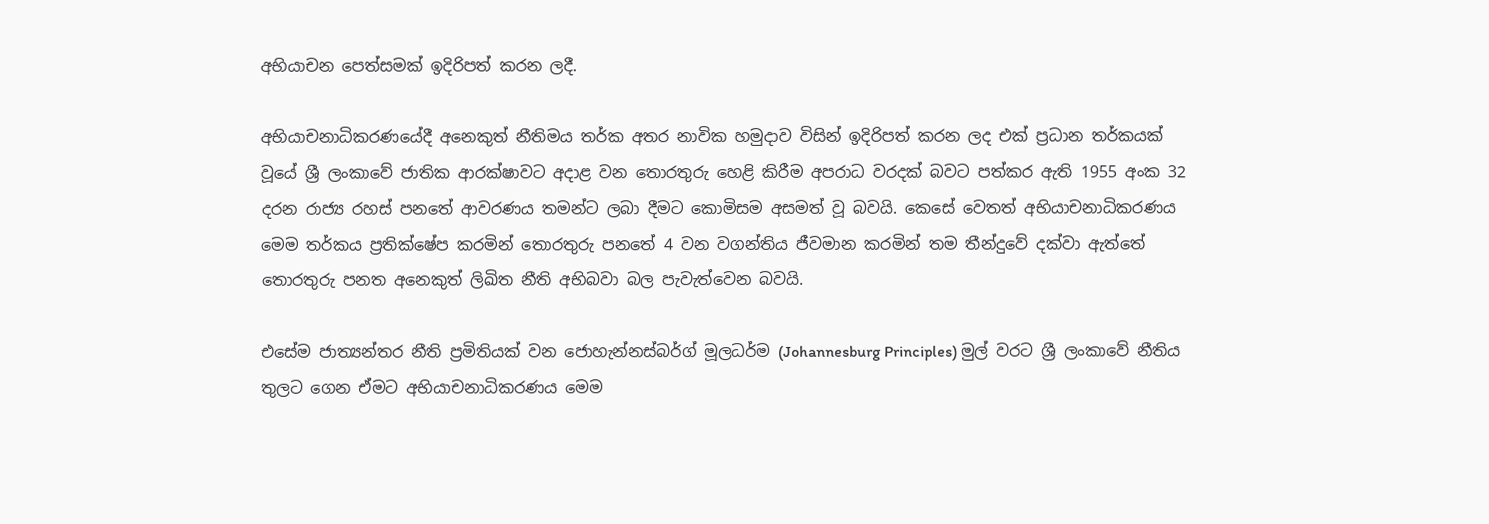අභියාචන පෙත්සමක් ඉදිරිපත් කරන ලදී.

අභියාචනාධිකරණයේදී අනෙකුත් නීතිමය තර්ක අතර නාවික හමුදාව විසින් ඉදිරිපත් කරන ලද එක් ප්‍රධාන තර්කයක් වූයේ ශ්‍රී ලංකාවේ ජාතික ආරක්ෂාවට අදාළ වන තොරතුරු හෙළි කිරීම අපරාධ වරදක් බවට පත්කර ඇති 1955 අංක 32 දරන රාජ්‍ය රහස් පනතේ ආවරණය තමන්ට ලබා දීමට කොමිසම අසමත් වූ බවයි. කෙසේ වෙතත් අභියාචනාධිකරණය මෙම තර්කය ප්‍රතික්ෂේප කරමින් තොරතුරු පනතේ 4 වන වගන්තිය ජීවමාන කරමින් තම තීන්දුවේ දක්වා ඇත්තේ තොරතුරු පනත අනෙකුත් ලිඛිත නීති අභිබවා බල පැවැත්වෙන බවයි.

එසේම ජාත්‍යන්තර නීති ප්‍රමිතියක් වන ජොහැන්නස්බර්ග් මූලධර්ම (Johannesburg Principles) මුල් වරට ශ්‍රී ලංකාවේ නීතිය තුලට ගෙන ඒමට අභියාචනාධිකරණය මෙම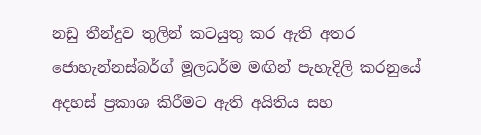නඩු තීන්දුව තුලින් කටයුතු කර ඇති අතර ජොහැන්නස්බර්ග් මූලධර්ම මඟින් පැහැදිලි කරනුයේ අදහස් ප්‍රකාශ කිරීමට ඇති අයිතිය සහ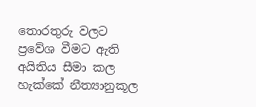තොරතුරු වලට ප්‍රවේශ වීමට ඇති අයිතිය සීමා කල හැක්කේ නීත්‍යානුකූල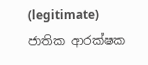(legitimate) ජාතික ආරක්ෂක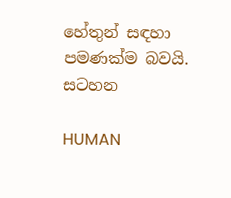හේතුන් සඳහා පමණක්ම බවයි.
සටහන

HUMAN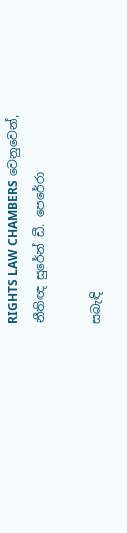RIGHTS LAW CHAMBERS වෙනුවෙන්,
නීතිඥ සුරේන් ඩී. පෙරේරා

සබැඳි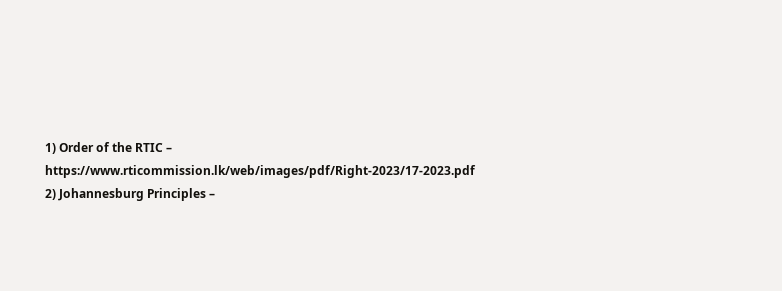1) Order of the RTIC – https://www.rticommission.lk/web/images/pdf/Right-2023/17-2023.pdf
2) Johannesburg Principles –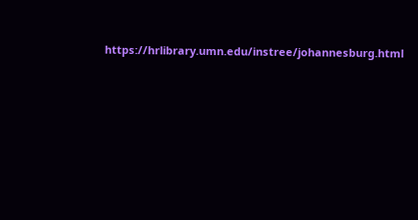https://hrlibrary.umn.edu/instree/johannesburg.html